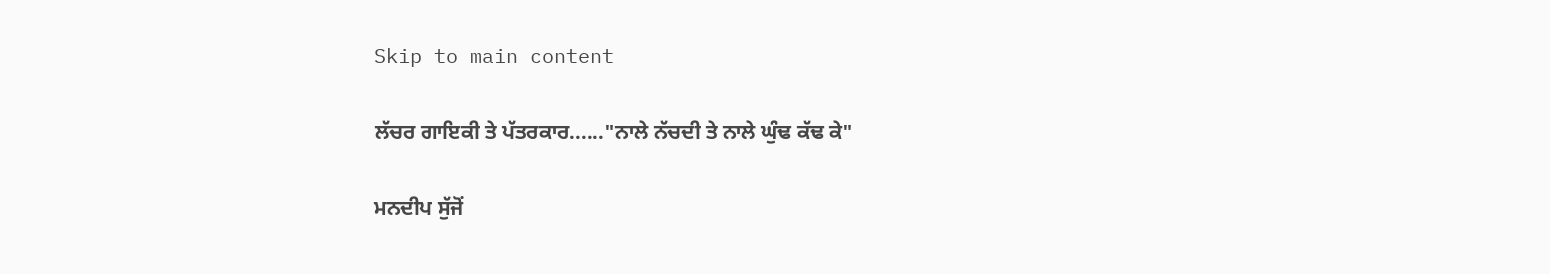Skip to main content

ਲੱਚਰ ਗਾਇਕੀ ਤੇ ਪੱਤਰਕਾਰ......"ਨਾਲੇ ਨੱਚਦੀ ਤੇ ਨਾਲੇ ਘੁੰਢ ਕੱਢ ਕੇ"

ਮਨਦੀਪ ਸੁੱਜੋਂ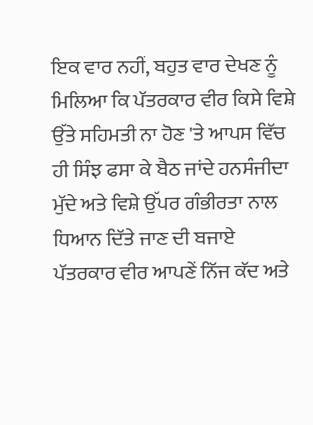ਇਕ ਵਾਰ ਨਹੀਂ, ਬਹੁਤ ਵਾਰ ਦੇਖਣ ਨੂੰ ਮਿਲਿਆ ਕਿ ਪੱਤਰਕਾਰ ਵੀਰ ਕਿਸੇ ਵਿਸ਼ੇ ਉੱਤੇ ਸਹਿਮਤੀ ਨਾ ਹੋਣ 'ਤੇ ਆਪਸ ਵਿੱਚ ਹੀ ਸਿੰਝ ਫਸਾ ਕੇ ਬੈਠ ਜਾਂਦੇ ਹਨਸੰਜੀਦਾ ਮੁੱਦੇ ਅਤੇ ਵਿਸ਼ੇ ਉੱਪਰ ਗੰਭੀਰਤਾ ਨਾਲ ਧਿਆਨ ਦਿੱਤੇ ਜਾਣ ਦੀ ਬਜਾਏ ਪੱਤਰਕਾਰ ਵੀਰ ਆਪਣੇਂ ਨਿੱਜ ਕੱਦ ਅਤੇ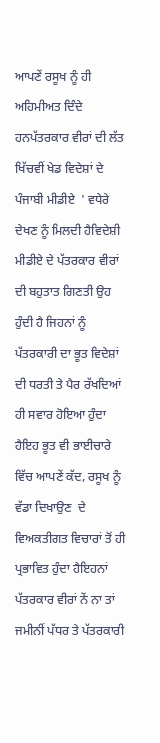ਆਪਣੇਂ ਰਸੂਖ ਨੂੰ ਹੀ ਅਹਿਮੀਅਤ ਦਿੰਦੇ ਹਨਪੱਤਰਕਾਰ ਵੀਰਾਂ ਦੀ ਲੱਤ ਖਿੱਚਵੀਂ ਖੇਡ ਵਿਦੇਸ਼ਾਂ ਦੇ ਪੰਜਾਬੀ ਮੀਡੀਏ  ' ਵਧੇਰੇ ਦੇਖਣ ਨੂੰ ਮਿਲਦੀ ਹੈਵਿਦੇਸ਼ੀ ਮੀਡੀਏ ਦੇ ਪੱਤਰਕਾਰ ਵੀਰਾਂ ਦੀ ਬਹੁਤਾਤ ਗਿਣਤੀ ਉਹ ਹੁੰਦੀ ਹੈ ਜਿਹਨਾਂ ਨੂੰ ਪੱਤਰਕਾਰੀ ਦਾ ਭੂਤ ਵਿਦੇਸ਼ਾਂ ਦੀ ਧਰਤੀ ਤੇ ਪੈਰ ਰੱਖਦਿਆਂ ਹੀ ਸਵਾਰ ਹੋਇਆ ਹੁੰਦਾ ਹੈਇਹ ਭੂਤ ਵੀ ਭਾਈਚਾਰੇ ਵਿੱਚ ਆਪਣੇਂ ਕੱਦ, ਰਸੂਖ ਨੂੰ ਵੱਡਾ ਦਿਖਾਉਣ  ਦੇ ਵਿਅਕਤੀਗਤ ਵਿਚਾਰਾਂ ਤੋਂ ਹੀ ਪ੍ਰਭਾਵਿਤ ਹੁੰਦਾ ਹੈਇਹਨਾਂ ਪੱਤਰਕਾਰ ਵੀਰਾਂ ਨੇਂ ਨਾ ਤਾਂ ਜਮੀਨੀਂ ਪੱਧਰ ਤੇ ਪੱਤਰਕਾਰੀ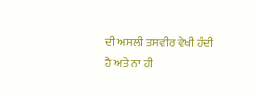ਦੀ ਅਸਲੀ ਤਸਵੀਰ ਵੇਖੀ ਹੰਦੀ ਹੈ ਅਤੇ ਨਾ ਹੀ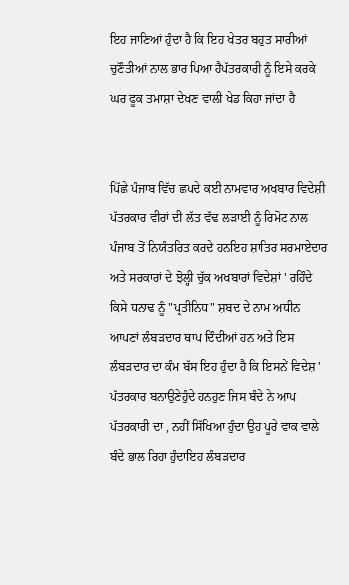ਇਹ ਜਾਣਿਆਂ ਹੁੰਦਾ ਹੈ ਕਿ ਇਹ ਖੇਤਰ ਬਹੁਤ ਸਾਰੀਆਂ ਚੁਣੌਤੀਆਂ ਨਾਲ ਭਾਰ ਪਿਆ ਹੈਪੱਤਰਕਾਰੀ ਨੂੰ ਇਸੇ ਕਰਕੇ ਘਰ ਫੂਕ ਤਮਾਸ਼ਾ ਦੇਖਣ ਵਾਲੀ ਖੇਡ ਕਿਹਾ ਜਾਂਦਾ ਹੈ


ਪਿੱਛੇ ਪੰਜਾਬ ਵਿੱਚ ਛਪਦੇ ਕਈ ਨਾਮਵਾਰ ਅਖਬਾਰ ਵਿਦੇਸ਼ੀ ਪੱਤਰਕਾਰ ਵੀਰਾਂ ਦੀ ਲੱਤ ਵੱਢ ਲੜਾਈ ਨੂੰ ਰਿਮੋਟ ਨਾਲ ਪੰਜਾਬ ਤੋਂ ਨਿਯੰਤਰਿਤ ਕਰਦੇ ਹਨਇਹ ਸ਼ਾਤਿਰ ਸਰਮਾਏਦਾਰ ਅਤੇ ਸਰਕਾਰਾਂ ਦੇ ਝੋਲ੍ਹੀ ਚੁੱਕ ਅਖਬਾਰਾਂ ਵਿਦੇਸ਼ਾਂ ' ਰਹਿੰਦੇ ਕਿਸੇ ਧਨਾਢ ਨੂੰ "ਪ੍ਰਤੀਨਿਧ" ਸ਼ਬਦ ਦੇ ਨਾਮ ਅਧੀਨ ਆਪਣਾਂ ਲੰਬੜਦਾਰ ਥਾਪ ਦਿੰਦੀਆਂ ਹਨ ਅਤੇ ਇਸ ਲੰਬੜਦਾਰ ਦਾ ਕੰਮ ਬੱਸ ਇਹ ਹੁੰਦਾ ਹੈ ਕਿ ਇਸਨੇਂ ਵਿਦੇਸ਼ ' ਪੱਤਰਕਾਰ ਬਨਾਉਣੇਹੁੰਦੇ ਹਨਹੁਣ ਜਿਸ ਬੰਦੇ ਨੇ ਆਪ ਪੱਤਰਕਾਰੀ ਦਾ , ਨਹੀਂ ਸਿੱਖਿਆ ਹੁੰਦਾ ਉਹ ਪੂਰੇ ਵਾਕ ਵਾਲੇ ਬੰਦੇ ਭਾਲ ਰਿਹਾ ਹੁੰਦਾਇਹ ਲੰਬੜਦਾਰ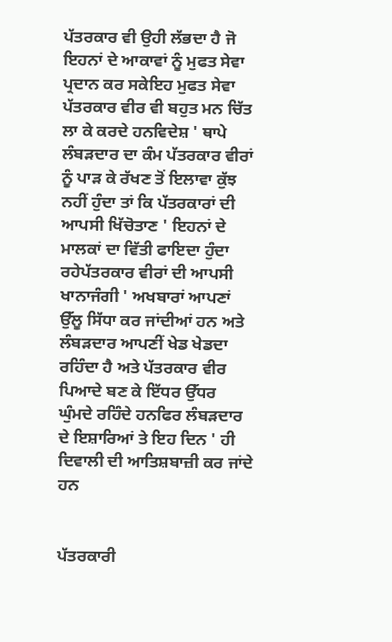ਪੱਤਰਕਾਰ ਵੀ ਉਹੀ ਲੱਭਦਾ ਹੈ ਜੋ ਇਹਨਾਂ ਦੇ ਆਕਾਵਾਂ ਨੂੰ ਮੁਫਤ ਸੇਵਾ ਪ੍ਰਦਾਨ ਕਰ ਸਕੇਇਹ ਮੁਫਤ ਸੇਵਾ ਪੱਤਰਕਾਰ ਵੀਰ ਵੀ ਬਹੁਤ ਮਨ ਚਿੱਤ ਲਾ ਕੇ ਕਰਦੇ ਹਨਵਿਦੇਸ਼ ' ਥਾਪੇ ਲੰਬੜਦਾਰ ਦਾ ਕੰਮ ਪੱਤਰਕਾਰ ਵੀਰਾਂ ਨੂੰ ਪਾੜ ਕੇ ਰੱਖਣ ਤੋਂ ਇਲਾਵਾ ਕੁੱਝ ਨਹੀਂ ਹੁੰਦਾ ਤਾਂ ਕਿ ਪੱਤਰਕਾਰਾਂ ਦੀ ਆਪਸੀ ਖਿੱਚੋਤਾਣ ' ਇਹਨਾਂ ਦੇ ਮਾਲਕਾਂ ਦਾ ਵਿੱਤੀ ਫਾਇਦਾ ਹੁੰਦਾ ਰਹੇਪੱਤਰਕਾਰ ਵੀਰਾਂ ਦੀ ਆਪਸੀ ਖਾਨਾਜੰਗੀ ' ਅਖਬਾਰਾਂ ਆਪਣਾਂ ਉੱਲੂ ਸਿੱਧਾ ਕਰ ਜਾਂਦੀਆਂ ਹਨ ਅਤੇ ਲੰਬੜਦਾਰ ਆਪਣੀਂ ਖੇਡ ਖੇਡਦਾ ਰਹਿੰਦਾ ਹੈ ਅਤੇ ਪੱਤਰਕਾਰ ਵੀਰ ਪਿਆਦੇ ਬਣ ਕੇ ਇੱਧਰ ਉੱਧਰ ਘੁੰਮਦੇ ਰਹਿੰਦੇ ਹਨਫਿਰ ਲੰਬੜਦਾਰ ਦੇ ਇਸ਼ਾਰਿਆਂ ਤੇ ਇਹ ਦਿਨ ' ਹੀ ਦਿਵਾਲੀ ਦੀ ਆਤਿਸ਼ਬਾਜ਼ੀ ਕਰ ਜਾਂਦੇ ਹਨ


ਪੱਤਰਕਾਰੀ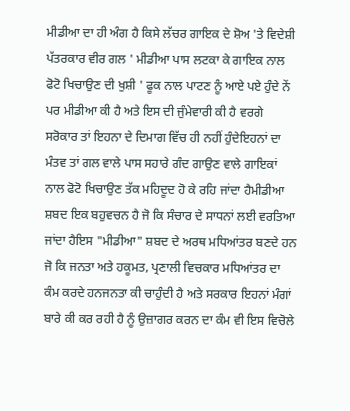ਮੀਡੀਆ ਦਾ ਹੀ ਅੰਗ ਹੈ ਕਿਸੇ ਲੱਚਰ ਗਾਇਕ ਦੇ ਸ਼ੋਅ 'ਤੇ ਵਿਦੇਸ਼ੀ ਪੱਤਰਕਾਰ ਵੀਰ ਗਲ ' ਮੀਡੀਆ ਪਾਸ ਲਟਕਾ ਕੇ ਗਾਇਕ ਨਾਲ ਫੋਟੋ ਖਿਚਾਉਣ ਦੀ ਖੁਸ਼ੀ ' ਫੂਕ ਨਾਲ ਪਾਟਣ ਨੂੰ ਆਏ ਪਏ ਹੁੰਦੇ ਨੇਂ ਪਰ ਮੀਡੀਆ ਕੀ ਹੈ ਅਤੇ ਇਸ ਦੀ ਜੁੰਮੇਵਾਰੀ ਕੀ ਹੈ ਵਰਗੇ ਸਰੋਕਾਰ ਤਾਂ ਇਹਨਾ ਦੇ ਦਿਮਾਗ ਵਿੱਚ ਹੀ ਨਹੀਂ ਹੁੰਦੇਇਹਨਾਂ ਦਾ ਮੰਤਵ ਤਾਂ ਗਲ ਵਾਲੇ ਪਾਸ ਸਹਾਰੇ ਗੰਦ ਗਾਉਣ ਵਾਲੇ ਗਾਇਕਾਂ ਨਾਲ ਫੋਟੋ ਖਿਚਾਉਣ ਤੱਕ ਮਹਿਦੂਦ ਹੋ ਕੇ ਰਹਿ ਜਾਂਦਾ ਹੈਮੀਡੀਆ ਸ਼ਬਦ ਇਕ ਬਹੁਵਚਨ ਹੈ ਜੋ ਕਿ ਸੰਚਾਰ ਦੇ ਸਾਧਨਾਂ ਲਈ ਵਰਤਿਆ ਜਾਂਦਾ ਹੈਇਸ "ਮੀਡੀਆ" ਸ਼ਬਦ ਦੇ ਅਰਥ ਮਧਿਆਂਤਰ ਬਣਦੇ ਹਨ ਜੋ ਕਿ ਜਨਤਾ ਅਤੇ ਹਕੂਮਤ, ਪ੍ਰਣਾਲੀ ਵਿਚਕਾਰ ਮਧਿਆਂਤਰ ਦਾ ਕੰਮ ਕਰਦੇ ਹਨਜਨਤਾ ਕੀ ਚਾਹੁੰਦੀ ਹੈ ਅਤੇ ਸਰਕਾਰ ਇਹਨਾਂ ਮੰਗਾਂ ਬਾਰੇ ਕੀ ਕਰ ਰਹੀ ਹੈ ਨੂੰ ਉਜ਼ਾਗਰ ਕਰਨ ਦਾ ਕੰਮ ਵੀ ਇਸ ਵਿਚੋਲੇ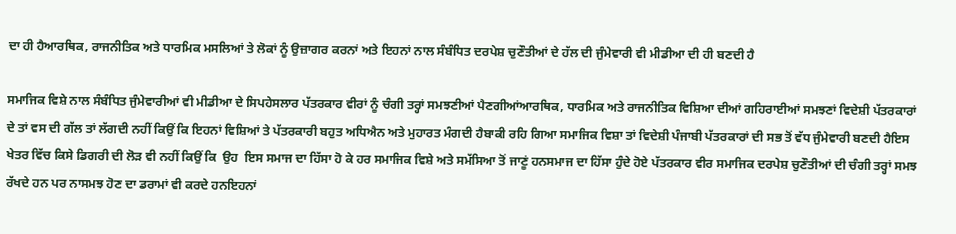ਦਾ ਹੀ ਹੈਆਰਥਿਕ, ਰਾਜਨੀਤਿਕ ਅਤੇ ਧਾਰਮਿਕ ਮਸਲਿਆਂ ਤੇ ਲੋਕਾਂ ਨੂੰ ਉਜ਼ਾਗਰ ਕਰਨਾਂ ਅਤੇ ਇਹਨਾਂ ਨਾਲ ਸੰਬੰਧਿਤ ਦਰਪੇਸ਼ ਚੁਣੌਤੀਆਂ ਦੇ ਹੱਲ ਦੀ ਜੁੰਮੇਵਾਰੀ ਵੀ ਮੀਡੀਆ ਦੀ ਹੀ ਬਣਦੀ ਹੈ

ਸਮਾਜਿਕ ਵਿਸ਼ੇ ਨਾਲ ਸੰਬੰਧਿਤ ਜੁੰਮੇਵਾਰੀਆਂ ਵੀ ਮੀਡੀਆ ਦੇ ਸਿਪਹੇਸਲਾਰ ਪੱਤਰਕਾਰ ਵੀਰਾਂ ਨੂੰ ਚੰਗੀ ਤਰ੍ਹਾਂ ਸਮਝਣੀਆਂ ਪੈਣਗੀਆਂਆਰਥਿਕ, ਧਾਰਮਿਕ ਅਤੇ ਰਾਜਨੀਤਿਕ ਵਿਸ਼ਿਆ ਦੀਆਂ ਗਹਿਰਾਈਆਂ ਸਮਝਣਾਂ ਵਿਦੇਸ਼ੀ ਪੱਤਰਕਾਰਾਂ ਦੇ ਤਾਂ ਵਸ ਦੀ ਗੱਲ ਤਾਂ ਲੱਗਦੀ ਨਹੀਂ ਕਿਉਂ ਕਿ ਇਹਨਾਂ ਵਿਸ਼ਿਆਂ ਤੇ ਪੱਤਰਕਾਰੀ ਬਹੁਤ ਅਧਿਐਨ ਅਤੇ ਮੁਹਾਰਤ ਮੰਗਦੀ ਹੈਬਾਕੀ ਰਹਿ ਗਿਆ ਸਮਾਜਿਕ ਵਿਸ਼ਾ ਤਾਂ ਵਿਦੇਸ਼ੀ ਪੰਜਾਬੀ ਪੱਤਰਕਾਰਾਂ ਦੀ ਸਭ ਤੋਂ ਵੱਧ ਜੁੰਮੇਵਾਰੀ ਬਣਦੀ ਹੈਇਸ ਖੇਤਰ ਵਿੱਚ ਕਿਸੇ ਡਿਗਰੀ ਦੀ ਲੋੜ ਵੀ ਨਹੀਂ ਕਿਉਂ ਕਿ  ਉਹ  ਇਸ ਸਮਾਜ ਦਾ ਹਿੱਸਾ ਹੋ ਕੇ ਹਰ ਸਮਾਜਿਕ ਵਿਸ਼ੇ ਅਤੇ ਸਮੱਸਿਆ ਤੋਂ ਜਾਣੂਂ ਹਨਸਮਾਜ ਦਾ ਹਿੱਸਾ ਹੁੰਦੇ ਹੋਏ ਪੱਤਰਕਾਰ ਵੀਰ ਸਮਾਜਿਕ ਦਰਪੇਸ਼ ਚੁਣੌਤੀਆਂ ਦੀ ਚੰਗੀ ਤਰ੍ਹਾਂ ਸਮਝ ਰੱਖਦੇ ਹਨ ਪਰ ਨਾਸਮਝ ਹੋਣ ਦਾ ਡਰਾਮਾਂ ਵੀ ਕਰਦੇ ਹਨਇਹਨਾਂ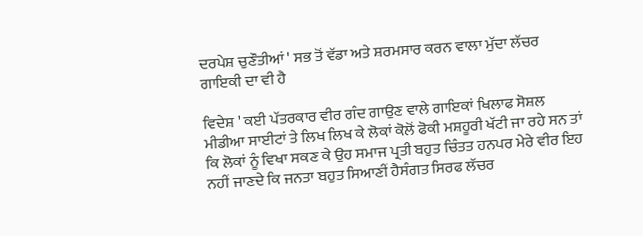ਦਰਪੇਸ਼ ਚੁਣੌਤੀਆਂ ' ਸਭ ਤੋਂ ਵੱਡਾ ਅਤੇ ਸ਼ਰਮਸਾਰ ਕਰਨ ਵਾਲਾ ਮੁੱਦਾ ਲੱਚਰ ਗਾਇਕੀ ਦਾ ਵੀ ਹੈ

ਵਿਦੇਸ਼ ' ਕਈ ਪੱਤਰਕਾਰ ਵੀਰ ਗੰਦ ਗਾਉਣ ਵਾਲੇ ਗਾਇਕਾਂ ਖਿਲਾਫ ਸੋਸ਼ਲ ਮੀਡੀਆ ਸਾਈਟਾਂ ਤੇ ਲਿਖ ਲਿਖ ਕੇ ਲੋਕਾਂ ਕੋਲੋਂ ਫੋਕੀ ਮਸ਼ਹੂਰੀ ਖੱਟੀ ਜਾ ਰਹੇ ਸਨ ਤਾਂ ਕਿ ਲੋਕਾਂ ਨੂੰ ਵਿਖਾ ਸਕਣ ਕੇ ਉਹ ਸਮਾਜ ਪ੍ਰਤੀ ਬਹੁਤ ਚਿੰਤਤ ਹਨਪਰ ਮੇਰੇ ਵੀਰ ਇਹ ਨਹੀਂ ਜਾਣਦੇ ਕਿ ਜਨਤਾ ਬਹੁਤ ਸਿਆਣੀਂ ਹੈਸੰਗਤ ਸਿਰਫ ਲੱਚਰ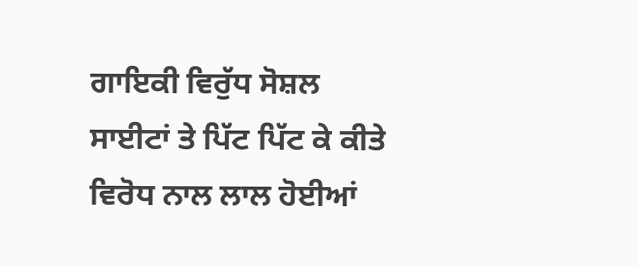ਗਾਇਕੀ ਵਿਰੁੱਧ ਸੋਸ਼ਲ ਸਾਈਟਾਂ ਤੇ ਪਿੱਟ ਪਿੱਟ ਕੇ ਕੀਤੇ ਵਿਰੋਧ ਨਾਲ ਲਾਲ ਹੋਈਆਂ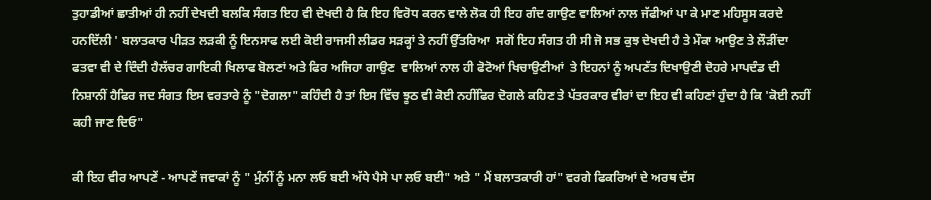ਤੁਹਾਡੀਆਂ ਛਾਤੀਆਂ ਹੀ ਨਹੀਂ ਦੇਖਦੀ ਬਲਕਿ ਸੰਗਤ ਇਹ ਵੀ ਦੇਖਦੀ ਹੈ ਕਿ ਇਹ ਵਿਰੋਧ ਕਰਨ ਵਾਲੇ ਲੋਕ ਹੀ ਇਹ ਗੰਦ ਗਾਉਣ ਵਾਲਿਆਂ ਨਾਲ ਜੱਫੀਆਂ ਪਾ ਕੇ ਮਾਣ ਮਹਿਸੂਸ ਕਰਦੇ ਹਨਦਿੱਲੀ ' ਬਲਾਤਕਾਰ ਪੀੜਤ ਲੜਕੀ ਨੂੰ ਇਨਸਾਫ ਲਈ ਕੋਈ ਰਾਜਸੀ ਲੀਡਰ ਸੜਕ੍ਹਾਂ ਤੇ ਨਹੀਂ ਉੱਤਰਿਆ  ਸਗੋਂ ਇਹ ਸੰਗਤ ਹੀ ਸੀ ਜੋ ਸਭ ਕੁਝ ਦੇਖਦੀ ਹੈ ਤੇ ਮੌਕਾ ਆਉਣ ਤੇ ਲੌੜੀਂਦਾ ਫਤਵਾ ਵੀ ਦੇ ਦਿੰਦੀ ਹੈਲੱਚਰ ਗਾਇਕੀ ਖਿਲਾਫ ਬੋਲਣਾਂ ਅਤੇ ਫਿਰ ਅਜਿਹਾ ਗਾਉਣ  ਵਾਲਿਆਂ ਨਾਲ ਹੀ ਫੋਟੋਆਂ ਖਿਚਾਉਣੀਆਂ  ਤੇ ਇਹਨਾਂ ਨੂੰ ਅਪਣੱਤ ਦਿਖਾਉਣੀ ਦੋਹਰੇ ਮਾਪਦੰਡ ਦੀ ਨਿਸ਼ਾਨੀਂ ਹੈਫਿਰ ਜਦ ਸੰਗਤ ਇਸ ਵਰਤਾਰੇ ਨੂੰ "ਦੋਗਲਾ" ਕਹਿੰਦੀ ਹੈ ਤਾਂ ਇਸ ਵਿੱਚ ਝੂਠ ਵੀ ਕੋਈ ਨਹੀਂਫਿਰ ਦੋਗਲੇ ਕਹਿਣ ਤੇ ਪੱਤਰਕਾਰ ਵੀਰਾਂ ਦਾ ਇਹ ਵੀ ਕਹਿਣਾਂ ਹੁੰਦਾ ਹੈ ਕਿ 'ਕੋਈ ਨਹੀਂ ਕਹੀ ਜਾਣ ਦਿਓ"

ਕੀ ਇਹ ਵੀਰ ਆਪਣੇਂ - ਆਪਣੇਂ ਜਵਾਕਾਂ ਨੂੰ " ਮੁੰਨੀਂ ਨੂੰ ਮਨਾ ਲਓ ਬਈ ਅੱਧੇ ਪੈਸੇ ਪਾ ਲਓ ਬਈ" ਅਤੇ " ਮੈਂ ਬਲਾਤਕਾਰੀ ਹਾਂ" ਵਰਗੇ ਫਿਕਰਿਆਂ ਦੇ ਅਰਥ ਦੱਸ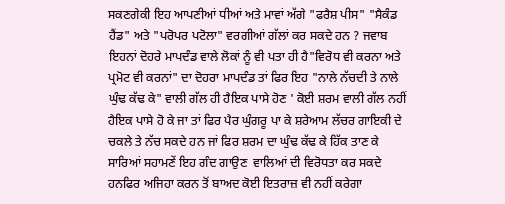ਸਕਣਗੇਕੀ ਇਹ ਆਪਣੀਆਂ ਧੀਆਂ ਅਤੇ ਮਾਵਾਂ ਅੱਗੇ "ਫਰੈਸ਼ ਪੀਸ" "ਸੈਕੰਡ ਹੈਂਡ" ਅਤੇ "ਪਰੋਪਰ ਪਟੋਲਾ" ਵਰਗੀਆਂ ਗੱਲਾਂ ਕਰ ਸਕਦੇ ਹਨ ? ਜਵਾਬ ਇਹਨਾਂ ਦੋਹਰੇ ਮਾਪਦੰਡ ਵਾਲੇ ਲੋਕਾਂ ਨੂੰ ਵੀ ਪਤਾ ਹੀ ਹੈ"ਵਿਰੋਧ ਵੀ ਕਰਨਾ ਅਤੇ ਪ੍ਰਮੋਟ ਵੀ ਕਰਨਾਂ" ਦਾ ਦੋਹਰਾ ਮਾਪਦੰਡ ਤਾਂ ਫਿਰ ਇਹ "ਨਾਲੇ ਨੱਚਦੀ ਤੇ ਨਾਲੇ ਘੁੰਢ ਕੱਢ ਕੇ" ਵਾਲੀ ਗੱਲ ਹੀ ਹੈਇਕ ਪਾਸੇ ਹੋਣ ' ਕੋਈ ਸ਼ਰਮ ਵਾਲੀ ਗੱਲ ਨਹੀਂ ਹੈਇਕ ਪਾਸੇ ਹੋ ਕੇ ਜਾ ਤਾਂ ਫਿਰ ਪੈਰ ਘੁੰਗਰੂ ਪਾ ਕੇ ਸ਼ਰੇਆਮ ਲੱਚਰ ਗਾਇਕੀ ਦੇ ਚਕਲੇ ਤੇ ਨੱਚ ਸਕਦੇ ਹਨ ਜਾਂ ਫਿਰ ਸ਼ਰਮ ਦਾ ਘੁੰਢ ਕੱਢ ਕੇ ਹਿੱਕ ਤਾਣ ਕੇ ਸਾਰਿਆਂ ਸਹਾਮਣੇਂ ਇਹ ਗੰਦ ਗਾਉਣ  ਵਾਲਿਆਂ ਦੀ ਵਿਰੋਧਤਾ ਕਰ ਸਕਦੇ ਹਨਫਿਰ ਅਜਿਹਾ ਕਰਨ ਤੋਂ ਬਾਅਦ ਕੋਈ ਇਤਰਾਜ਼ ਵੀ ਨਹੀਂ ਕਰੇਗਾ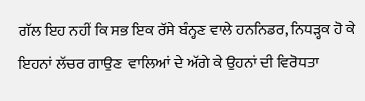ਗੱਲ ਇਹ ਨਹੀਂ ਕਿ ਸਭ ਇਕ ਰੱਸੇ ਬੰਨ੍ਹਣ ਵਾਲੇ ਹਨਨਿਡਰ, ਨਿਧੜ੍ਹਕ ਹੋ ਕੇ ਇਹਨਾਂ ਲੱਚਰ ਗਾਉਣ  ਵਾਲਿਆਂ ਦੇ ਅੱਗੇ ਕੇ ਉਹਨਾਂ ਦੀ ਵਿਰੋਧਤਾ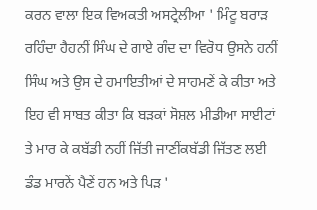ਕਰਨ ਵਾਲਾ ਇਕ ਵਿਅਕਤੀ ਅਸਟ੍ਰੇਲੀਆ ' ਮਿੰਟੂ ਬਰਾੜ ਰਹਿੰਦਾ ਹੈਹਨੀਂ ਸਿੰਘ ਦੇ ਗਾਏ ਗੰਦ ਦਾ ਵਿਰੋਧ ਉਸਨੇ ਹਨੀਂ ਸਿੰਘ ਅਤੇ ਉਸ ਦੇ ਹਮਾਇਤੀਆਂ ਦੇ ਸਾਹਮਣੇਂ ਕੇ ਕੀਤਾ ਅਤੇ ਇਹ ਵੀ ਸਾਬਤ ਕੀਤਾ ਕਿ ਬੜਕਾਂ ਸੋਸ਼ਲ ਮੀਡੀਆ ਸਾਈਟਾਂ ਤੇ ਮਾਰ ਕੇ ਕਬੱਡੀ ਨਹੀਂ ਜਿੱਤੀ ਜਾਣੀਂਕਬੱਡੀ ਜਿੱਤਣ ਲਈ ਡੰਡ ਮਾਰਨੇਂ ਪੈਣੇਂ ਹਨ ਅਤੇ ਪਿੜ '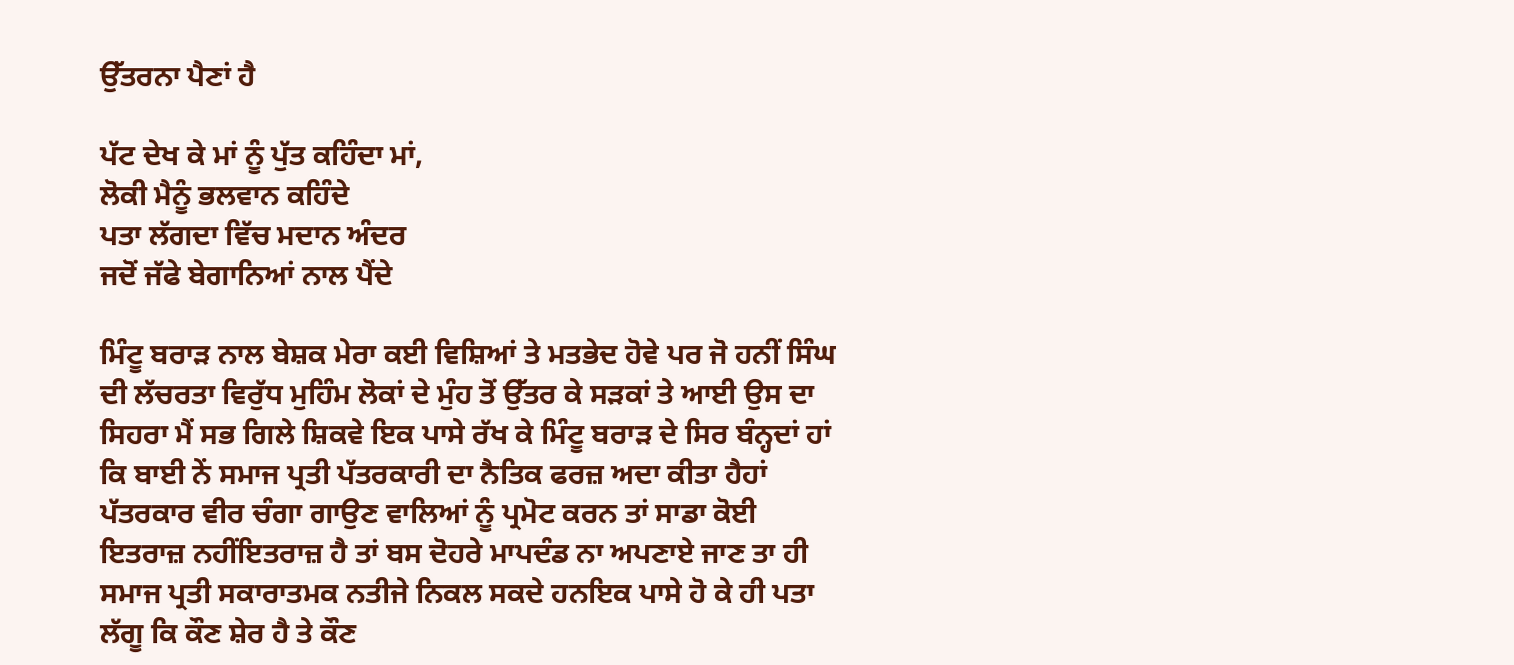ਉੱਤਰਨਾ ਪੈਣਾਂ ਹੈ

ਪੱਟ ਦੇਖ ਕੇ ਮਾਂ ਨੂੰ ਪੁੱਤ ਕਹਿੰਦਾ ਮਾਂ,
ਲੋਕੀ ਮੈਨੂੰ ਭਲਵਾਨ ਕਹਿੰਦੇ
ਪਤਾ ਲੱਗਦਾ ਵਿੱਚ ਮਦਾਨ ਅੰਦਰ
ਜਦੋਂ ਜੱਫੇ ਬੇਗਾਨਿਆਂ ਨਾਲ ਪੈਂਦੇ

ਮਿੰਟੂ ਬਰਾੜ ਨਾਲ ਬੇਸ਼ਕ ਮੇਰਾ ਕਈ ਵਿਸ਼ਿਆਂ ਤੇ ਮਤਭੇਦ ਹੋਵੇ ਪਰ ਜੋ ਹਨੀਂ ਸਿੰਘ ਦੀ ਲੱਚਰਤਾ ਵਿਰੁੱਧ ਮੁਹਿੰਮ ਲੋਕਾਂ ਦੇ ਮੁੰਹ ਤੋਂ ਉੱਤਰ ਕੇ ਸੜਕਾਂ ਤੇ ਆਈ ਉਸ ਦਾ ਸਿਹਰਾ ਮੈਂ ਸਭ ਗਿਲੇ ਸ਼ਿਕਵੇ ਇਕ ਪਾਸੇ ਰੱਖ ਕੇ ਮਿੰਟੂ ਬਰਾੜ ਦੇ ਸਿਰ ਬੰਨ੍ਹਦਾਂ ਹਾਂ ਕਿ ਬਾਈ ਨੇਂ ਸਮਾਜ ਪ੍ਰਤੀ ਪੱਤਰਕਾਰੀ ਦਾ ਨੈਤਿਕ ਫਰਜ਼ ਅਦਾ ਕੀਤਾ ਹੈਹਾਂ ਪੱਤਰਕਾਰ ਵੀਰ ਚੰਗਾ ਗਾਉਣ ਵਾਲਿਆਂ ਨੂੰ ਪ੍ਰਮੋਟ ਕਰਨ ਤਾਂ ਸਾਡਾ ਕੋਈ ਇਤਰਾਜ਼ ਨਹੀਂਇਤਰਾਜ਼ ਹੈ ਤਾਂ ਬਸ ਦੋਹਰੇ ਮਾਪਦੰਡ ਨਾ ਅਪਣਾਏ ਜਾਣ ਤਾ ਹੀ ਸਮਾਜ ਪ੍ਰਤੀ ਸਕਾਰਾਤਮਕ ਨਤੀਜੇ ਨਿਕਲ ਸਕਦੇ ਹਨਇਕ ਪਾਸੇ ਹੋ ਕੇ ਹੀ ਪਤਾ ਲੱਗੂ ਕਿ ਕੌਣ ਸ਼ੇਰ ਹੈ ਤੇ ਕੌਣ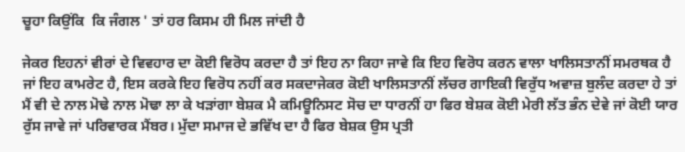ਚੂਹਾ ਕਿਉਂਕਿ  ਕਿ ਜੰਗਲ ' ਤਾਂ ਹਰ ਕਿਸਮ ਹੀ ਮਿਲ ਜਾਂਦੀ ਹੈ

ਜੇਕਰ ਇਹਨਾਂ ਵੀਰਾਂ ਦੇ ਵਿਵਹਾਰ ਦਾ ਕੋਈ ਵਿਰੋਧ ਕਰਦਾ ਹੈ ਤਾਂ ਇਹ ਨਾ ਕਿਹਾ ਜਾਵੇ ਕਿ ਇਹ ਵਿਰੋਧ ਕਰਨ ਵਾਲਾ ਖਾਲਿਸਤਾਨੀਂ ਸਮਰਥਕ ਹੈ ਜਾਂ ਇਹ ਕਾਮਰੇਟ ਹੈ, ਇਸ ਕਰਕੇ ਇਹ ਵਿਰੋਧ ਨਹੀਂ ਕਰ ਸਕਦਾਜੇਕਰ ਕੋਈ ਖਾਲਿਸਤਾਨੀਂ ਲੱਚਰ ਗਾਇਕੀ ਵਿਰੁੱਧ ਅਵਾਜ਼ ਬੁਲੰਦ ਕਰਦਾ ਹੇ ਤਾਂ ਮੈਂ ਵੀ ਦੇ ਨਾਲ ਮੋਢੇ ਨਾਲ ਮੋਢਾ ਲਾ ਕੇ ਖੜਾਂਗਾ ਬੇਸ਼ਕ ਮੈ ਕਮਿਊਨਿਸਟ ਸੋਚ ਦਾ ਧਾਰਨੀਂ ਹਾ ਫਿਰ ਬੇਸ਼ਕ ਕੋਈ ਮੇਰੀ ਲੱਤ ਭੰਨ ਦੇਵੇ ਜਾਂ ਕੋਈ ਯਾਰ ਰੁੱਸ ਜਾਵੇ ਜਾਂ ਪਰਿਵਾਰਕ ਮੈਂਬਰ। ਮੁੱਦਾ ਸਮਾਜ ਦੇ ਭਵਿੱਖ ਦਾ ਹੈ ਫਿਰ ਬੇਸ਼ਕ ਉਸ ਪ੍ਰਤੀ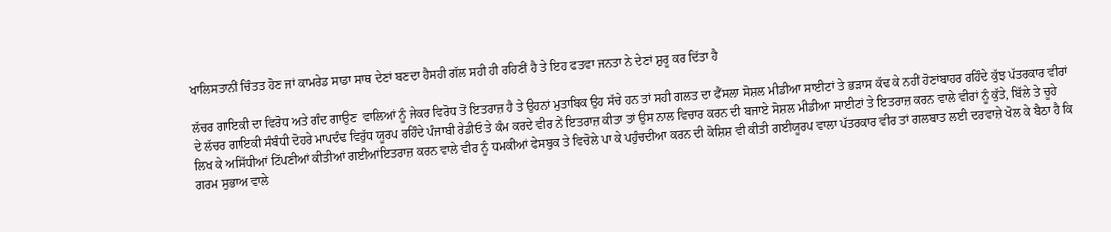ਖਾਲਿਸਤਾਨੀਂ ਚਿੰਤਤ ਹੋਣ ਜਾਂ ਕਾਮਰੇਡ ਸਾਡਾ ਸਾਥ ਦੇਣਾਂ ਬਣਦਾ ਹੈਸਹੀ ਗੱਲ ਸਹੀ ਹੀ ਰਹਿਣੀਂ ਹੈ ਤੇ ਇਹ ਫਤਵਾ ਜਨਤਾ ਨੇ ਦੇਣਾਂ ਸ਼ੁਰੂ ਕਰ ਦਿੱਤਾ ਹੈ

ਲੱਚਰ ਗਾਇਕੀ ਦਾ ਵਿਰੋਧ ਅਤੇ ਗੰਦ ਗਾਉਣ  ਵਾਲਿਆਂ ਨੂੰ ਜੇਕਰ ਵਿਰੋਧ ਤੋਂ ਇਤਰਾਜ਼ ਹੈ ਤੇ ਉਹਨਾਂ ਮੁਤਾਬਿਕ ਉਹ ਸੱਚੇ ਹਨ ਤਾਂ ਸਹੀ ਗਲਤ ਦਾ ਫੈਂਸਲਾ ਸੋਸ਼ਲ ਮੀਡੀਆ ਸਾਈਟਾਂ ਤੇ ਭੜਾਸ ਕੱਢ ਕੇ ਨਹੀਂ ਹੋਣਾਂਬਾਹਰ ਰਹਿੰਦੇ ਕੁੱਝ ਪੱਤਰਕਾਰ ਵੀਰਾਂ ਦੇ ਲੱਚਰ ਗਾਇਕੀ ਸੰਬੰਧੀ ਦੋਹਰੇ ਮਾਪਦੰਢ ਵਿਰੁੱਧ ਯੂਰਪ ਰਹਿੰਦੇ ਪੰਜਾਬੀ ਰੇਡੀਓ ਤੇ ਕੰਮ ਕਰਦੇ ਵੀਰ ਨੇਂ ਇਤਰਾਜ਼ ਕੀਤਾ ਤਾਂ ਉਸ ਨਾਲ ਵਿਚਾਰ ਕਰਨ ਦੀ ਬਜਾਏ ਸੋਸ਼ਲ ਮੀਡੀਆ ਸਾਈਟਾਂ ਤੇ ਇਤਰਾਜ਼ ਕਰਨ ਵਾਲੇ ਵੀਰਾਂ ਨੂੰ ਕੁੱਤੇ, ਬਿੱਲੇ ਤੇ ਚੂਹੇ ਲਿਖ ਕੇ ਅਸਿੱਧੀਆਂ ਟਿੱਪਣੀਆਂ ਕੀਤੀਆਂ ਗਈਆਂਇਤਰਾਜ਼ ਕਰਨ ਵਾਲੇ ਵੀਰ ਨੂੰ ਧਮਕੀਆਂ ਫੇਸਬੁਕ ਤੇ ਵਿਚੋਲੇ ਪਾ ਕੇ ਪਹੁੰਚਦੀਆ ਕਰਨ ਦੀ ਕੋਸ਼ਿਸ਼ ਵੀ ਕੀਤੀ ਗਈਯੂਰਪ ਵਾਲਾ ਪੱਤਰਕਾਰ ਵੀਰ ਤਾਂ ਗਲਬਾਤ ਲਈ ਦਰਵਾਜ਼ੇ ਖੋਲ ਕੇ ਬੈਠਾ ਹੈ ਕਿ ਗਰਮ ਸੁਭਾਅ ਵਾਲੇ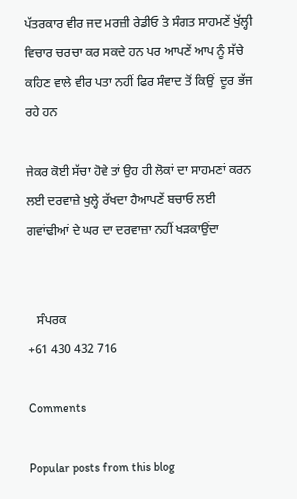ਪੱਤਰਕਾਰ ਵੀਰ ਜਦ ਮਰਜ਼ੀ ਰੇਡੀਓ ਤੇ ਸੰਗਤ ਸਾਹਮਣੇਂ ਖੁੱਲ੍ਹੀ ਵਿਚਾਰ ਚਰਚਾ ਕਰ ਸਕਦੇ ਹਨ ਪਰ ਆਪਣੇਂ ਆਪ ਨੂੰ ਸੱਚੇ ਕਹਿਣ ਵਾਲੇ ਵੀਰ ਪਤਾ ਨਹੀਂ ਫਿਰ ਸੰਵਾਦ ਤੋਂ ਕਿਉਂ  ਦੂਰ ਭੱਜ ਰਹੇ ਹਨ

ਜੇਕਰ ਕੋਈ ਸੱਚਾ ਹੋਵੇ ਤਾਂ ਉਹ ਹੀ ਲੋਕਾਂ ਦਾ ਸਾਹਮਣਾਂ ਕਰਨ ਲਈ ਦਰਵਾਜ਼ੇ ਖੁਲ੍ਹੇ ਰੱਖਦਾ ਹੈਆਪਣੇਂ ਬਚਾਓ ਲਈ ਗਵਾਂਢੀਆਂ ਦੇ ਘਰ ਦਾ ਦਰਵਾਜ਼ਾ ਨਹੀਂ ਖੜਕਾਉਂਦਾ


   ਸੰਪਰਕ
+61 430 432 716

Comments

Popular posts from this blog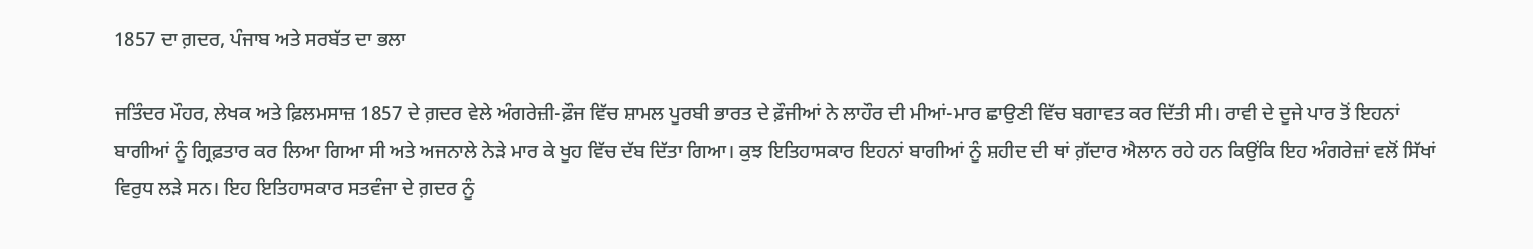1857 ਦਾ ਗ਼ਦਰ, ਪੰਜਾਬ ਅਤੇ ਸਰਬੱਤ ਦਾ ਭਲਾ

ਜਤਿੰਦਰ ਮੌਹਰ, ਲੇਖਕ ਅਤੇ ਫ਼ਿਲਮਸਾਜ਼ 1857 ਦੇ ਗ਼ਦਰ ਵੇਲੇ ਅੰਗਰੇਜ਼ੀ-ਫ਼ੌਜ ਵਿੱਚ ਸ਼ਾਮਲ ਪੂਰਬੀ ਭਾਰਤ ਦੇ ਫ਼ੌਜੀਆਂ ਨੇ ਲਾਹੌਰ ਦੀ ਮੀਆਂ-ਮਾਰ ਛਾਉਣੀ ਵਿੱਚ ਬਗਾਵਤ ਕਰ ਦਿੱਤੀ ਸੀ। ਰਾਵੀ ਦੇ ਦੂਜੇ ਪਾਰ ਤੋਂ ਇਹਨਾਂ ਬਾਗੀਆਂ ਨੂੰ ਗ੍ਰਿਫ਼ਤਾਰ ਕਰ ਲਿਆ ਗਿਆ ਸੀ ਅਤੇ ਅਜਨਾਲੇ ਨੇੜੇ ਮਾਰ ਕੇ ਖੂਹ ਵਿੱਚ ਦੱਬ ਦਿੱਤਾ ਗਿਆ। ਕੁਝ ਇਤਿਹਾਸਕਾਰ ਇਹਨਾਂ ਬਾਗੀਆਂ ਨੂੰ ਸ਼ਹੀਦ ਦੀ ਥਾਂ ਗ਼ੱਦਾਰ ਐਲਾਨ ਰਹੇ ਹਨ ਕਿਉਂਕਿ ਇਹ ਅੰਗਰੇਜ਼ਾਂ ਵਲੋਂ ਸਿੱਖਾਂ ਵਿਰੁਧ ਲੜੇ ਸਨ। ਇਹ ਇਤਿਹਾਸਕਾਰ ਸਤਵੰਜਾ ਦੇ ਗ਼ਦਰ ਨੂੰ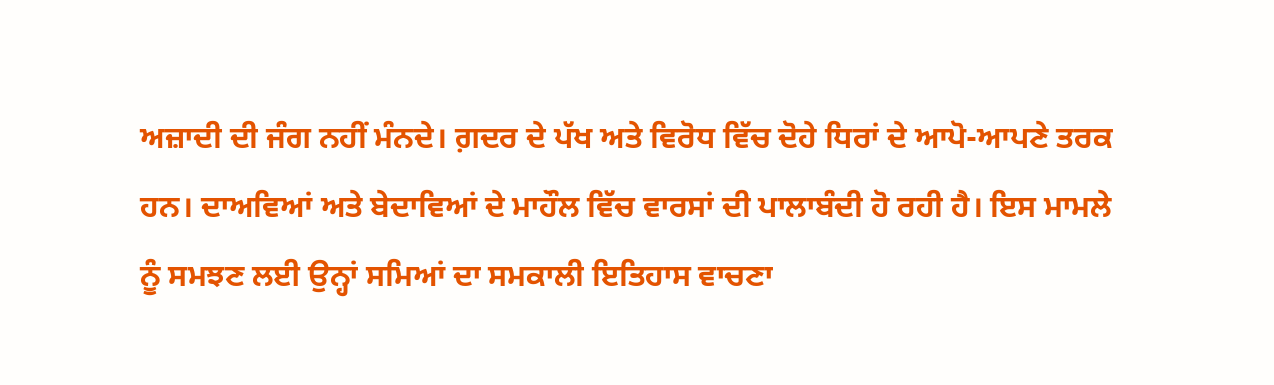ਅਜ਼ਾਦੀ ਦੀ ਜੰਗ ਨਹੀਂ ਮੰਨਦੇ। ਗ਼ਦਰ ਦੇ ਪੱਖ ਅਤੇ ਵਿਰੋਧ ਵਿੱਚ ਦੋਹੇ ਧਿਰਾਂ ਦੇ ਆਪੋ-ਆਪਣੇ ਤਰਕ ਹਨ। ਦਾਅਵਿਆਂ ਅਤੇ ਬੇਦਾਵਿਆਂ ਦੇ ਮਾਹੌਲ ਵਿੱਚ ਵਾਰਸਾਂ ਦੀ ਪਾਲਾਬੰਦੀ ਹੋ ਰਹੀ ਹੈ। ਇਸ ਮਾਮਲੇ ਨੂੰ ਸਮਝਣ ਲਈ ਉਨ੍ਹਾਂ ਸਮਿਆਂ ਦਾ ਸਮਕਾਲੀ ਇਤਿਹਾਸ ਵਾਚਣਾ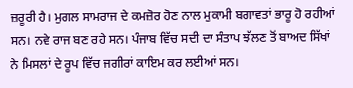ਜ਼ਰੂਰੀ ਹੈ। ਮੁਗਲ ਸਾਮਰਾਜ ਦੇ ਕਮਜ਼ੋਰ ਹੋਣ ਨਾਲ ਮੁਕਾਮੀ ਬਗਾਵਤਾਂ ਭਾਰੂ ਹੋ ਰਹੀਆਂ ਸਨ। ਨਵੇ ਰਾਜ ਬਣ ਰਹੇ ਸਨ। ਪੰਜਾਬ ਵਿੱਚ ਸਦੀ ਦਾ ਸੰਤਾਪ ਝੱਲਣ ਤੋਂ ਬਾਅਦ ਸਿੱਖਾਂ ਨੇ ਮਿਸਲਾਂ ਦੇ ਰੂਪ ਵਿੱਚ ਜਗੀਰਾਂ ਕਾਇਮ ਕਰ ਲਈਆਂ ਸਨ।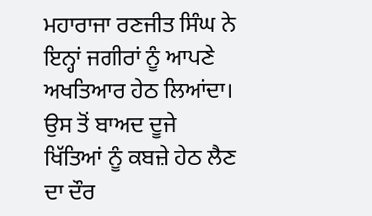ਮਹਾਰਾਜਾ ਰਣਜੀਤ ਸਿੰਘ ਨੇ ਇਨ੍ਹਾਂ ਜਗੀਰਾਂ ਨੂੰ ਆਪਣੇ ਅਖਤਿਆਰ ਹੇਠ ਲਿਆਂਦਾ। ਉਸ ਤੋਂ ਬਾਅਦ ਦੂਜੇ  ਖਿੱਤਿਆਂ ਨੂੰ ਕਬਜ਼ੇ ਹੇਠ ਲੈਣ ਦਾ ਦੌਰ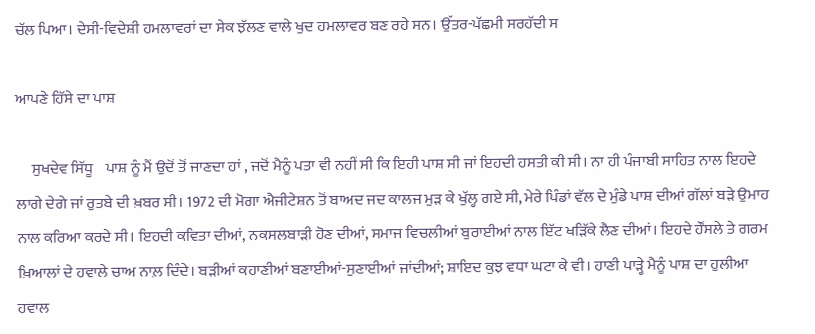ਚੱਲ ਪਿਆ। ਦੇਸੀ-ਵਿਦੇਸ਼ੀ ਹਮਲਾਵਰਾਂ ਦਾ ਸੇਕ ਝੱਲਣ ਵਾਲੇ ਖੁਦ ਹਮਲਾਵਰ ਬਣ ਰਹੇ ਸਨ। ਉੱਤਰ-ਪੱਛਮੀ ਸਰਹੱਦੀ ਸ

ਆਪਣੇ ਹਿੱਸੇ ਦਾ ਪਾਸ਼

     ਸੁਖਦੇਵ ਸਿੱਧੂ    ਪਾਸ਼ ਨੂੰ ਮੈਂ ਉਦੋਂ ਤੋਂ ਜਾਣਦਾ ਹਾਂ , ਜਦੋਂ ਮੈਨੂੰ ਪਤਾ ਵੀ ਨਹੀਂ ਸੀ ਕਿ ਇਹੀ ਪਾਸ਼ ਸੀ ਜਾਂ ਇਹਦੀ ਹਸਤੀ ਕੀ ਸੀ। ਨਾ ਹੀ ਪੰਜਾਬੀ ਸਾਹਿਤ ਨਾਲ ਇਹਦੇ ਲਾਗੇ ਦੇਗੇ ਜਾਂ ਰੁਤਬੇ ਦੀ ਖ਼ਬਰ ਸੀ। 1972 ਦੀ ਮੋਗਾ ਐਜੀਟੇਸ਼ਨ ਤੋਂ ਬਾਅਦ ਜਦ ਕਾਲਜ ਮੁਡ਼ ਕੇ ਖੁੱਲ੍ਹ ਗਏ ਸੀ, ਮੇਰੇ ਪਿੰਡਾਂ ਵੱਲ ਦੇ ਮੁੰਡੇ ਪਾਸ਼ ਦੀਆਂ ਗੱਲਾਂ ਬਡ਼ੇ ਉਮਾਹ ਨਾਲ ਕਰਿਆ ਕਰਦੇ ਸੀ। ਇਹਦੀ ਕਵਿਤਾ ਦੀਆਂ, ਨਕਸਲਬਾਡ਼ੀ ਹੋਣ ਦੀਆਂ, ਸਮਾਜ ਵਿਚਲੀਆਂ ਬੁਰਾਈਆਂ ਨਾਲ ਇੱਟ ਖਡ਼ਿੱਕੇ ਲੈਣ ਦੀਆਂ। ਇਹਦੇ ਹੌਂਸਲੇ ਤੇ ਗਰਮ ਖ਼ਿਆਲਾਂ ਦੇ ਹਵਾਲੇ ਚਾਅ ਨਾਲ਼ ਦਿੰਦੇ। ਬਡ਼ੀਆਂ ਕਹਾਣੀਆਂ ਬਣਾਈਆਂ-ਸੁਣਾਈਆਂ ਜਾਂਦੀਆਂ; ਸ਼ਾਇਦ ਕੁਝ ਵਧਾ ਘਟਾ ਕੇ ਵੀ। ਹਾਣੀ ਪਾਡ਼੍ਹੇ ਮੈਨੂੰ ਪਾਸ਼ ਦਾ ਹੁਲੀਆ ਹਵਾਲ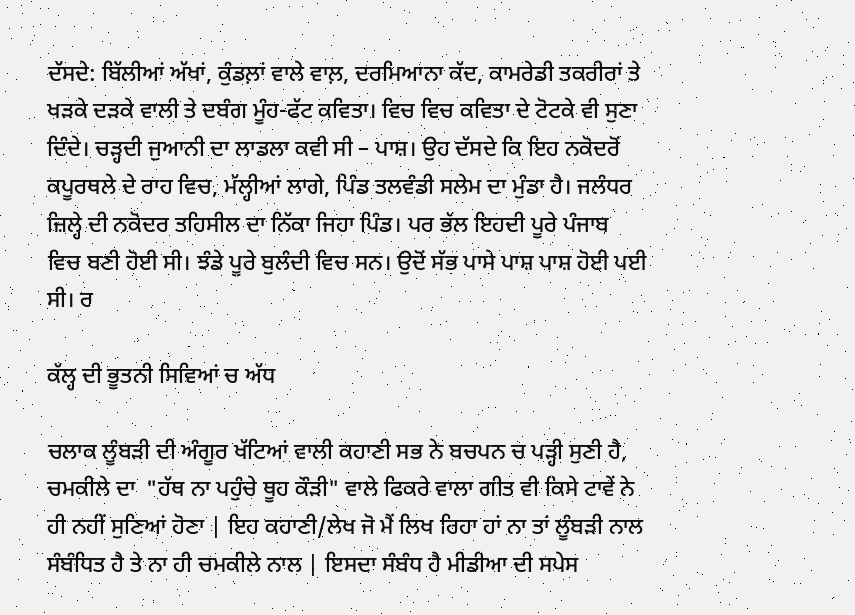ਦੱਸਦੇ: ਬਿੱਲੀਆਂ ਅੱਖਾਂ, ਕੁੰਡਲ਼ਾਂ ਵਾਲੇ ਵਾਲ਼, ਦਰਮਿਆਨਾ ਕੱਦ, ਕਾਮਰੇਡੀ ਤਕਰੀਰਾਂ ਤੇ ਖਡ਼ਕੇ ਦਡ਼ਕੇ ਵਾਲੀ ਤੇ ਦਬੰਗ ਮੂੰਹ-ਫੱਟ ਕਵਿਤਾ। ਵਿਚ ਵਿਚ ਕਵਿਤਾ ਦੇ ਟੋਟਕੇ ਵੀ ਸੁਣਾ ਦਿੰਦੇ। ਚਡ਼੍ਹਦੀ ਜੁਆਨੀ ਦਾ ਲਾਡਲਾ ਕਵੀ ਸੀ – ਪਾਸ਼। ਉਹ ਦੱਸਦੇ ਕਿ ਇਹ ਨਕੋਦਰੋਂ ਕਪੂਰਥਲੇ ਦੇ ਰਾਹ ਵਿਚ, ਮੱਲ੍ਹੀਆਂ ਲਾਗੇ, ਪਿੰਡ ਤਲਵੰਡੀ ਸਲੇਮ ਦਾ ਮੁੰਡਾ ਹੈ। ਜਲੰਧਰ ਜ਼ਿਲ੍ਹੇ ਦੀ ਨਕੋਦਰ ਤਹਿਸੀਲ ਦਾ ਨਿੱਕਾ ਜਿਹਾ ਪਿੰਡ। ਪਰ ਭੱਲ ਇਹਦੀ ਪੂਰੇ ਪੰਜਾਬ ਵਿਚ ਬਣੀ ਹੋਈ ਸੀ। ਝੰਡੇ ਪੂਰੇ ਬੁਲੰਦੀ ਵਿਚ ਸਨ। ਉਦੋਂ ਸੱਭ ਪਾਸੇ ਪਾਸ਼ ਪਾਸ਼ ਹੋਈ ਪਈ ਸੀ। ਰ

ਕੱਲ੍ਹ ਦੀ ਭੂਤਨੀ ਸਿਵਿਆਂ ਚ ਅੱਧ

ਚਲਾਕ ਲੂੰਬੜੀ ਦੀ ਅੰਗੂਰ ਖੱਟਿਆਂ ਵਾਲੀ ਕਹਾਣੀ ਸਭ ਨੇ ਬਚਪਨ ਚ ਪੜ੍ਹੀ ਸੁਣੀ ਹੈ, ਚਮਕੀਲੇ ਦਾ  "ਹੱਥ ਨਾ ਪਹੁੰਚੇ ਥੂਹ ਕੌੜੀ" ਵਾਲੇ ਫਿਕਰੇ ਵਾਲਾ ਗੀਤ ਵੀ ਕਿਸੇ ਟਾਵੇਂ ਨੇ ਹੀ ਨਹੀਂ ਸੁਣਿਆਂ ਹੋਣਾ | ਇਹ ਕਹਾਣੀ/ਲੇਖ ਜੋ ਮੈਂ ਲਿਖ ਰਿਹਾ ਹਾਂ ਨਾ ਤਾਂ ਲੂੰਬੜੀ ਨਾਲ ਸੰਬੰਧਿਤ ਹੈ ਤੇ ਨਾ ਹੀ ਚਮਕੀਲੇ ਨਾਲ | ਇਸਦਾ ਸੰਬੰਧ ਹੈ ਮੀਡੀਆ ਦੀ ਸਪੇਸ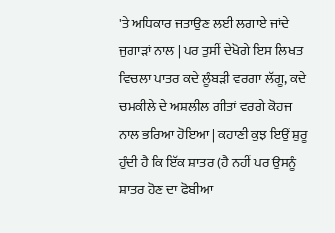'ਤੇ ਅਧਿਕਾਰ ਜਤਾਉਣ ਲਈ ਲਗਾਏ ਜਾਂਦੇ ਜੁਗਾੜਾਂ ਨਾਲ | ਪਰ ਤੁਸੀਂ ਦੇਖੋਗੇ ਇਸ ਲਿਖਤ ਵਿਚਲਾ ਪਾਤਰ ਕਦੇ ਲੂੰਬੜੀ ਵਰਗਾ ਲੱਗੂ, ਕਦੇ ਚਮਕੀਲੇ ਦੇ ਅਸ਼ਲੀਲ ਗੀਤਾਂ ਵਰਗੇ ਕੋਹਜ ਨਾਲ ਭਰਿਆ ਹੋਇਆ | ਕਹਾਣੀ ਕੁਝ ਇਉਂ ਸ਼ੁਰੂ ਹੁੰਦੀ ਹੈ ਕਿ ਇੱਕ ਸ਼ਾਤਰ (ਹੈ ਨਹੀਂ ਪਰ ਉਸਨੂੰ ਸ਼ਾਤਰ ਹੋਣ ਦਾ ਫੋਬੀਆ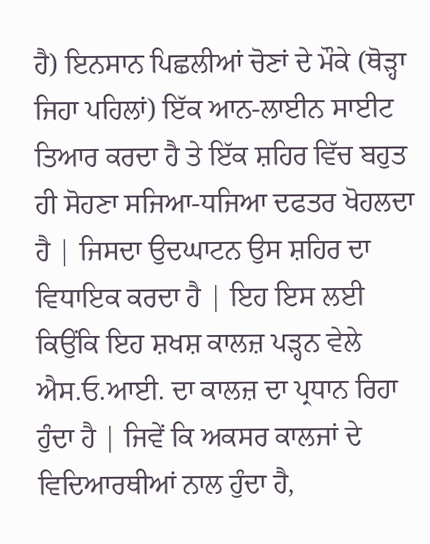ਹੈ) ਇਨਸਾਨ ਪਿਛਲੀਆਂ ਚੋਣਾਂ ਦੇ ਮੌਕੇ (ਥੋੜ੍ਹਾ ਜਿਹਾ ਪਹਿਲਾਂ) ਇੱਕ ਆਨ-ਲਾਈਨ ਸਾਈਟ ਤਿਆਰ ਕਰਦਾ ਹੈ ਤੇ ਇੱਕ ਸ਼ਹਿਰ ਵਿੱਚ ਬਹੁਤ ਹੀ ਸੋਹਣਾ ਸਜਿਆ-ਧਜਿਆ ਦਫਤਰ ਖੋਹਲਦਾ ਹੈ | ਜਿਸਦਾ ਉਦਘਾਟਨ ਉਸ ਸ਼ਹਿਰ ਦਾ ਵਿਧਾਇਕ ਕਰਦਾ ਹੈ | ਇਹ ਇਸ ਲਈ ਕਿਉਂਕਿ ਇਹ ਸ਼ਖਸ਼ ਕਾਲਜ਼ ਪੜ੍ਹਨ ਵੇਲੇ ਐਸ.ਓ.ਆਈ. ਦਾ ਕਾਲਜ਼ ਦਾ ਪ੍ਰਧਾਨ ਰਿਹਾ ਹੁੰਦਾ ਹੈ | ਜਿਵੇਂ ਕਿ ਅਕਸਰ ਕਾਲਜਾਂ ਦੇ ਵਿਦਿਆਰਥੀਆਂ ਨਾਲ ਹੁੰਦਾ ਹੈ,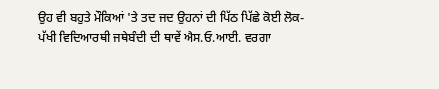ਉਹ ਵੀ ਬਹੁਤੇ ਮੌਕਿਆਂ 'ਤੇ ਤਦ ਜਦ ਉਹਨਾਂ ਦੀ ਪਿੱਠ ਪਿੱਛੇ ਕੋਈ ਲੋਕ-ਪੱਖੀ ਵਿਦਿਆਰਥੀ ਜਥੇਬੰਦੀ ਦੀ ਥਾਵੇਂ ਐਸ.ਓ.ਆਈ. ਵਰਗਾ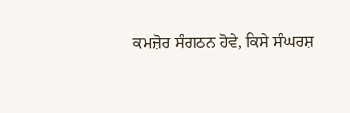ਕਮਜ਼ੋਰ ਸੰਗਠਨ ਹੋਵੇ, ਕਿਸੇ ਸੰਘਰਸ਼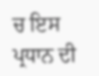ਚ ਇਸ ਪ੍ਰਧਾਨ ਦੀ